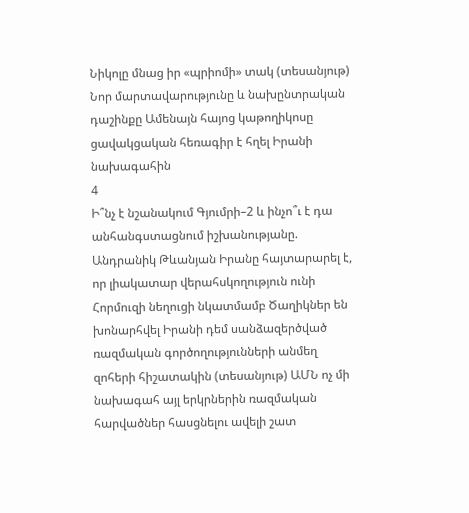Նիկոլը մնաց իր «պրիոմի» տակ (տեսանյութ) Նոր մարտավարությունը և նախընտրական դաշինքը Ամենայն հայոց կաթողիկոսը ցավակցական հեռագիր է հղել Իրանի նախագահին
4
Ի՞նչ է նշանակում Գյումրի–2 և ինչո՞ւ է դա անհանգստացնում իշխանությանը. Անդրանիկ Թևանյան Իրանը հայտարարել է, որ լիակատար վերահսկողություն ունի Հորմուզի նեղուցի նկատմամբ Ծաղիկներ են խոնարհվել Իրանի դեմ սանձազերծված ռազմական գործողությունների անմեղ զոհերի հիշատակին (տեսանյութ) ԱՄՆ ոչ մի նախագահ այլ երկրներին ռազմական հարվածներ հասցնելու ավելի շատ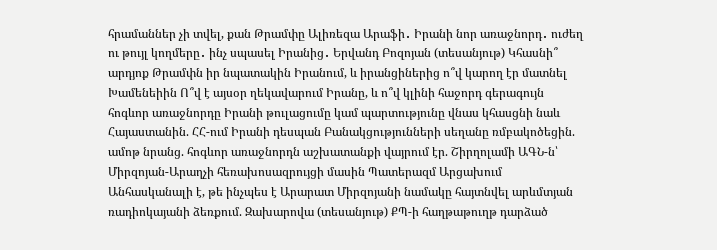հրամաններ չի տվել, քան Թրամփը Ալիռեզա Արաֆի․ Իրանի նոր առաջնորդ․ ուժեղ ու թույլ կողմերը․ ինչ սպասել Իրանից․ Երվանդ Բոզոյան (տեսանյութ) Կհասնի՞ արդյոք Թրամփն իր նպատակին Իրանում, և իրանցիներից ո՞վ կարող էր մատնել Խամենեիին Ո՞վ է այսօր ղեկավարում Իրանը, և ո՞վ կլինի հաջորդ գերագույն հոգևոր առաջնորդը Իրանի թուլացումը կամ պարտությունը վնաս կհասցնի նաև Հայաստանին. ՀՀ-ում Իրանի դեսպան Բանակցությունների սեղանը ռմբակոծեցին. ամոթ նրանց. հոգևոր առաջնորդն աշխատանքի վայրում էր. Շիրղոլամի ԱԳՆ-ն՝ Միրզոյան-Արաղչի հեռախոսազրույցի մասին Պատերազմ Արցախում
Անհասկանալի է, թե ինչպես է Արարատ Միրզոյանի նամակը հայտնվել արևմտյան ռադիոկայանի ձեռքում. Զախարովա (տեսանյութ) ՔՊ-ի հաղթաթուղթ դարձած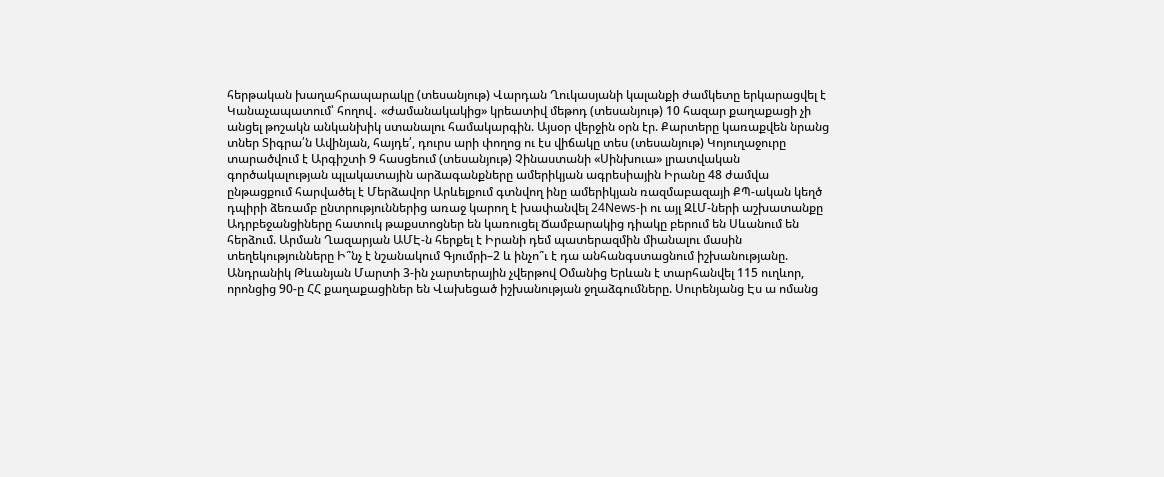հերթական խաղահրապարակը (տեսանյութ) Վարդան Ղուկասյանի կալանքի ժամկետը երկարացվել է Կանաչապատում՝ հողով․ «ժամանակակից» կրեատիվ մեթոդ (տեսանյութ) 10 հազար քաղաքացի չի անցել թոշակն անկանխիկ ստանալու համակարգին. Այսօր վերջին օրն էր. Քարտերը կառաքվեն նրանց տներ Տիգրա՛ն Ավինյան, հայդե՛, դուրս արի փողոց ու էս վիճակը տես (տեսանյութ) Կոյուղաջուրը տարածվում է Արգիշտի 9 հասցեում (տեսանյութ) Չինաստանի «Սինխուա» լրատվական գործակալության պլակատային արձագանքները ամերիկյան ագրեսիային Իրանը 48 ժամվա ընթացքում հարվածել է Մերձավոր Արևելքում գտնվող ինը ամերիկյան ռազմաբազայի ՔՊ-ական կեղծ դպիրի ձեռամբ ընտրություններից առաջ կարող է խափանվել 24News-ի ու այլ ԶԼՄ-ների աշխատանքը Ադրբեջանցիները հատուկ թաքստոցներ են կառուցել Ճամբարակից դիակը բերում են Սևանում են հերձում. Արման Ղազարյան ԱՄԷ-ն հերքել է Իրանի դեմ պատերազմին միանալու մասին տեղեկությունները Ի՞նչ է նշանակում Գյումրի–2 և ինչո՞ւ է դա անհանգստացնում իշխանությանը. Անդրանիկ Թևանյան Մարտի 3-ին չարտերային չվերթով Օմանից Երևան է տարհանվել 115 ուղևոր, որոնցից 90-ը ՀՀ քաղաքացիներ են Վախեցած իշխանության ջղաձգումները. Սուրենյանց Էս ա ոմանց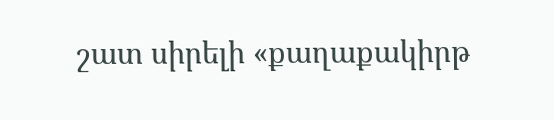շատ սիրելի «քաղաքակիրթ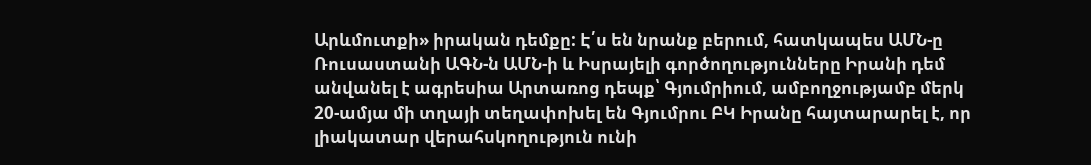Արևմուտքի» իրական դեմքը: Է՛ս են նրանք բերում, հատկապես ԱՄՆ-ը Ռուսաստանի ԱԳՆ-ն ԱՄՆ-ի և Իսրայելի գործողությունները Իրանի դեմ անվանել է ագրեսիա Արտառոց դեպք՝ Գյումրիում, ամբողջությամբ մերկ 20-ամյա մի տղայի տեղափոխել են Գյումրու ԲԿ Իրանը հայտարարել է, որ լիակատար վերահսկողություն ունի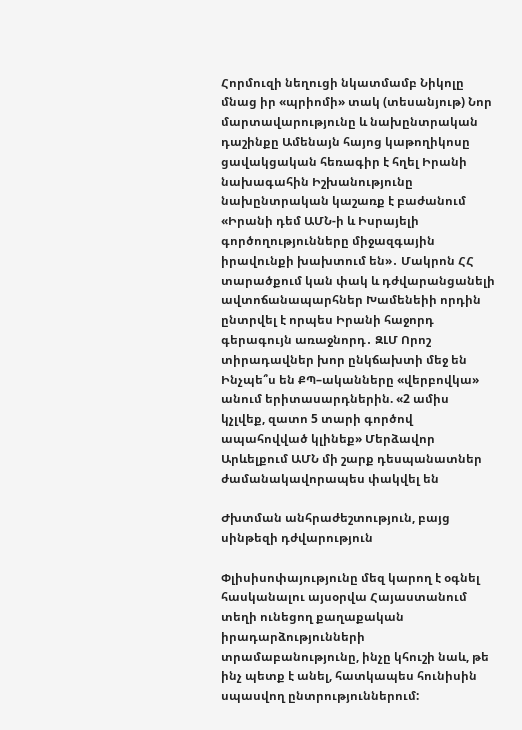Հորմուզի նեղուցի նկատմամբ Նիկոլը մնաց իր «պրիոմի» տակ (տեսանյութ) Նոր մարտավարությունը և նախընտրական դաշինքը Ամենայն հայոց կաթողիկոսը ցավակցական հեռագիր է հղել Իրանի նախագահին Իշխանությունը նախընտրական կաշառք է բաժանում «Իրանի դեմ ԱՄՆ-ի և Իսրայելի գործողությունները միջազգային իրավունքի խախտում են»․ Մակրոն ՀՀ տարածքում կան փակ և դժվարանցանելի ավտոճանապարհներ Խամենեիի որդին ընտրվել է որպես Իրանի հաջորդ գերագույն առաջնորդ․ ԶԼՄ Որոշ տիրադավներ խոր ընկճախտի մեջ են Ինչպե՞ս են ՔՊ–ականները «վերբովկա» անում երիտասարդներին. «2 ամիս կչլվեք, զատո 5 տարի գործով ապահովված կլինեք» Մերձավոր Արևելքում ԱՄՆ մի շարք դեսպանատներ ժամանակավորապես փակվել են

Ժխտման անհրաժեշտություն, բայց սինթեզի դժվարություն

Փլիսիսոփայությունը մեզ կարող է օգնել հասկանալու այսօրվա Հայաստանում տեղի ունեցող քաղաքական իրադարձությունների տրամաբանությունը, ինչը կհուշի նաև, թե ինչ պետք է անել, հատկապես հունիսին սպասվող ընտրություններում: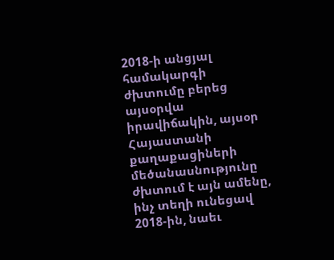2018-ի անցյալ համակարգի ժխտումը բերեց այսօրվա իրավիճակին, այսօր Հայաստանի քաղաքացիների մեծանասնությունը ժխտում է այն ամենը, ինչ տեղի ունեցավ 2018-ին, նաեւ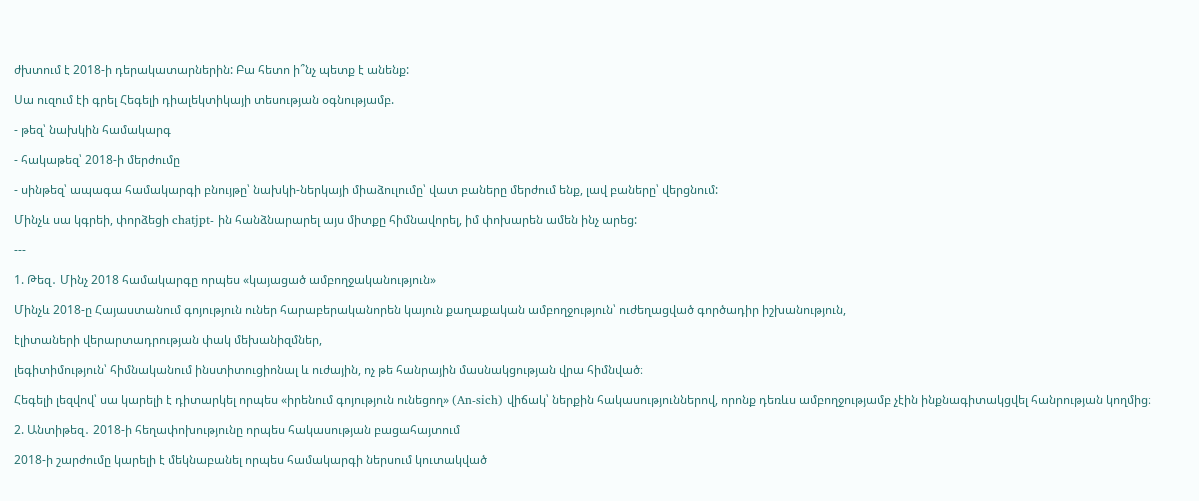ժխտում է 2018-ի դերակատարներին: Բա հետո ի՞նչ պետք է անենք:

Սա ուզում էի գրել Հեգելի դիալեկտիկայի տեսության օգնությամբ.

- թեզ՝ նախկին համակարգ

- հակաթեզ՝ 2018-ի մերժումը

- սինթեզ՝ ապագա համակարգի բնույթը՝ նախկի-ներկայի միաձուլումը՝ վատ բաները մերժում ենք, լավ բաները՝ վերցնում:

Մինչև սա կգրեի, փորձեցի chatjpt- ին հանձնարարել այս միտքը հիմնավորել, իմ փոխարեն ամեն ինչ արեց:

---

1. Թեզ․ Մինչ 2018 համակարգը որպես «կայացած ամբողջականություն»

Մինչև 2018-ը Հայաստանում գոյություն ուներ հարաբերականորեն կայուն քաղաքական ամբողջություն՝ ուժեղացված գործադիր իշխանություն,

էլիտաների վերարտադրության փակ մեխանիզմներ,

լեգիտիմություն՝ հիմնականում ինստիտուցիոնալ և ուժային, ոչ թե հանրային մասնակցության վրա հիմնված։

Հեգելի լեզվով՝ սա կարելի է դիտարկել որպես «իրենում գոյություն ունեցող» (An-sich) վիճակ՝ ներքին հակասություններով, որոնք դեռևս ամբողջությամբ չէին ինքնագիտակցվել հանրության կողմից։

2. Անտիթեզ․ 2018-ի հեղափոխությունը որպես հակասության բացահայտում

2018-ի շարժումը կարելի է մեկնաբանել որպես համակարգի ներսում կուտակված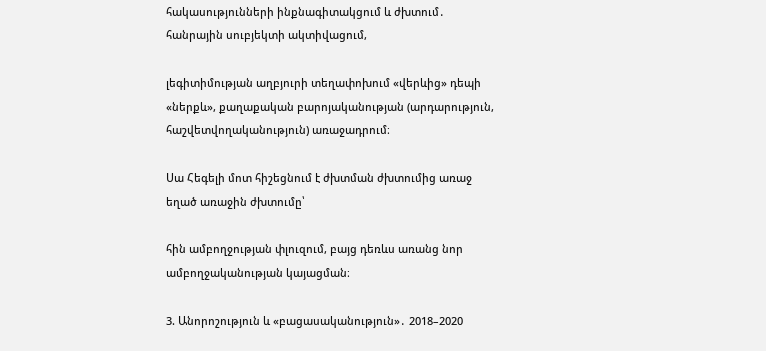հակասությունների ինքնագիտակցում և ժխտում․ հանրային սուբյեկտի ակտիվացում,

լեգիտիմության աղբյուրի տեղափոխում «վերևից» դեպի «ներքև», քաղաքական բարոյականության (արդարություն, հաշվետվողականություն) առաջադրում։

Սա Հեգելի մոտ հիշեցնում է ժխտման ժխտումից առաջ եղած առաջին ժխտումը՝

հին ամբողջության փլուզում, բայց դեռևս առանց նոր ամբողջականության կայացման։

3. Անորոշություն և «բացասականություն»․ 2018–2020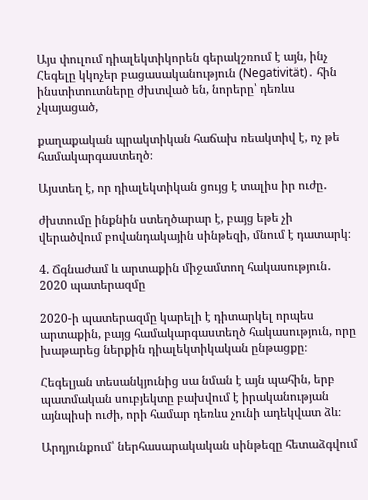Այս փուլում դիալեկտիկորեն գերակշռում է այն, ինչ Հեգելը կկոչեր բացասականություն (Negativität)․ հին ինստիտուտները ժխտված են, նորերը՝ դեռևս չկայացած,

քաղաքական պրակտիկան հաճախ ռեակտիվ է, ոչ թե համակարգաստեղծ։

Այստեղ է, որ դիալեկտիկան ցույց է տալիս իր ուժը․

ժխտումը ինքնին ստեղծարար է, բայց եթե չի վերածվում բովանդակային սինթեզի, մնում է դատարկ։

4. Ճգնաժամ և արտաքին միջամտող հակասություն․ 2020 պատերազմը

2020-ի պատերազմը կարելի է դիտարկել որպես արտաքին, բայց համակարգաստեղծ հակասություն, որը խաթարեց ներքին դիալեկտիկական ընթացքը։

Հեգելյան տեսանկյունից սա նման է այն պահին, երբ պատմական սուբյեկտը բախվում է իրականության այնպիսի ուժի, որի համար դեռևս չունի ադեկվատ ձև։

Արդյունքում՝ ներհասարակական սինթեզը հետաձգվում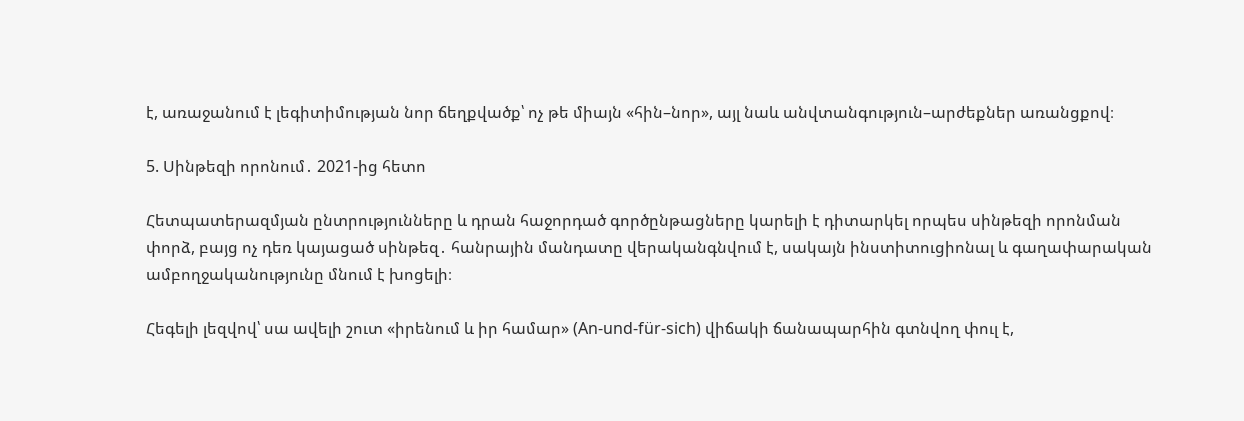է, առաջանում է լեգիտիմության նոր ճեղքվածք՝ ոչ թե միայն «հին–նոր», այլ նաև անվտանգություն–արժեքներ առանցքով։

5. Սինթեզի որոնում․ 2021-ից հետո

Հետպատերազմյան ընտրությունները և դրան հաջորդած գործընթացները կարելի է դիտարկել որպես սինթեզի որոնման փորձ, բայց ոչ դեռ կայացած սինթեզ․ հանրային մանդատը վերականգնվում է, սակայն ինստիտուցիոնալ և գաղափարական ամբողջականությունը մնում է խոցելի։

Հեգելի լեզվով՝ սա ավելի շուտ «իրենում և իր համար» (An-und-für-sich) վիճակի ճանապարհին գտնվող փուլ է,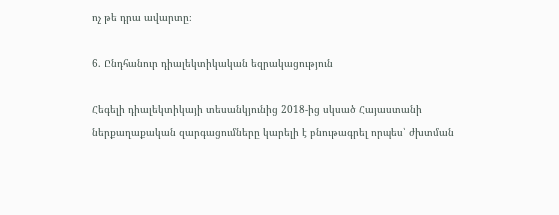ոչ թե դրա ավարտը։

6. Ընդհանուր դիալեկտիկական եզրակացություն

Հեգելի դիալեկտիկայի տեսանկյունից 2018-ից սկսած Հայաստանի ներքաղաքական զարգացումները կարելի է բնութագրել որպես՝ ժխտման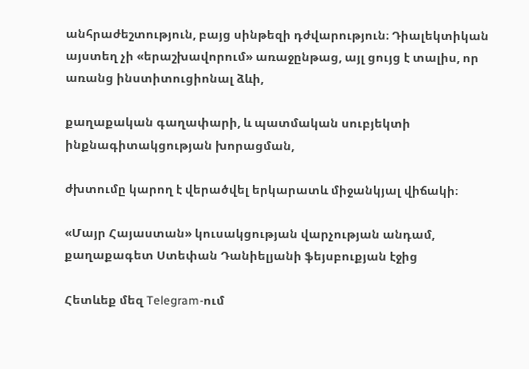անհրաժեշտություն, բայց սինթեզի դժվարություն։ Դիալեկտիկան այստեղ չի «երաշխավորում» առաջընթաց, այլ ցույց է տալիս, որ առանց ինստիտուցիոնալ ձևի,

քաղաքական գաղափարի, և պատմական սուբյեկտի ինքնագիտակցության խորացման,

ժխտումը կարող է վերածվել երկարատև միջանկյալ վիճակի։

«Մայր Հայաստան» կուսակցության վարչության անդամ, քաղաքագետ Ստեփան Դանիելյանի ֆեյսբուքյան էջից

Հետևեք մեզ Telegram-ում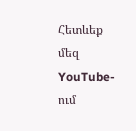Հետևեք մեզ YouTube-ում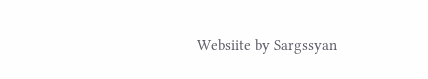Websiite by Sargssyan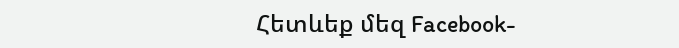Հետևեք մեզ Facebook-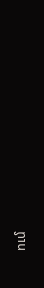ում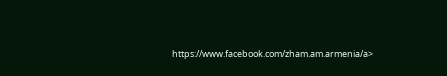https://www.facebook.com/zham.am.armenia/a>